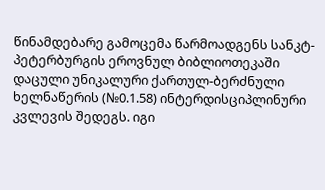წინამდებარე გამოცემა წარმოადგენს სანკტ-პეტერბურგის ეროვნულ ბიბლიოთეკაში დაცული უნიკალური ქართულ-ბერძნული ხელნაწერის (№0.1.58) ინტერდისციპლინური კვლევის შედეგს. იგი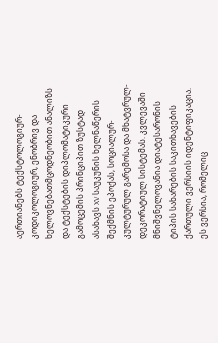აერთიანებს ტექსტოლოგიურ-კოდიკოლოგიურ, ენობრივ და ხელოვნებათმცოდნეობით ანალიზს და ტექსტების დიპლომატიკური გამოცემის პრინციპით ზუსტად ასახავს XV საუკუნის ხელნაწერის შექმნის ეპოქას, სოციალურ-კულტურულ გარემოსა და მხატვრულ-დეკორატიულ სისტემას. კვლევაში მნიშვნელოვანია დიატესარონის ტიპის სახარების საკითხავების ქართული ვერსიის იდენტიფიკაცია. ეს ვერსია, რომელიც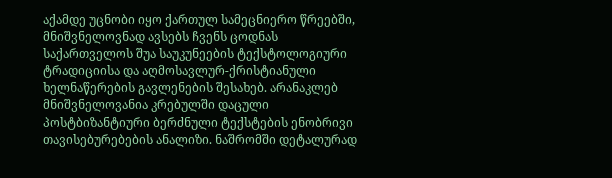აქამდე უცნობი იყო ქართულ სამეცნიერო წრეებში, მნიშვნელოვნად ავსებს ჩვენს ცოდნას საქართველოს შუა საუკუნეების ტექსტოლოგიური ტრადიციისა და აღმოსავლურ-ქრისტიანული ხელნაწერების გავლენების შესახებ. არანაკლებ მნიშვნელოვანია კრებულში დაცული პოსტბიზანტიური ბერძნული ტექსტების ენობრივი თავისებურებების ანალიზი. ნაშრომში დეტალურად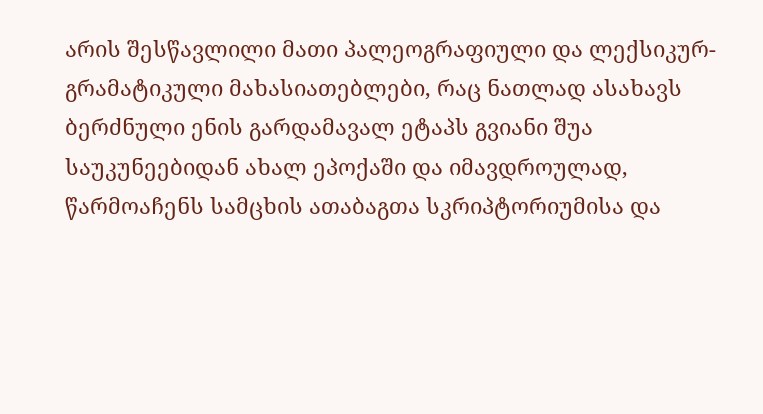არის შესწავლილი მათი პალეოგრაფიული და ლექსიკურ-გრამატიკული მახასიათებლები, რაც ნათლად ასახავს ბერძნული ენის გარდამავალ ეტაპს გვიანი შუა საუკუნეებიდან ახალ ეპოქაში და იმავდროულად, წარმოაჩენს სამცხის ათაბაგთა სკრიპტორიუმისა და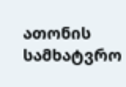ათონის სამხატვრო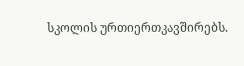სკოლის ურთიერთკავშირებს.